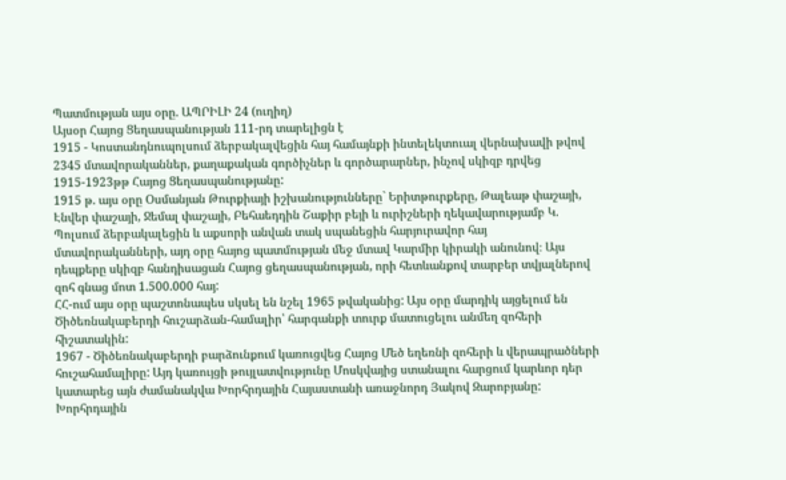Պատմության այս օրը. ԱՊՐԻԼԻ 24 (ուղիղ)
Այսօր Հայոց Ցեղասպանության 111-րդ տարելիցն է
1915 - Կոստանդնուպոլսում ձերբակալվեցին հայ համայնքի ինտելեկտուալ վերնախավի թվով 2345 մտավորականներ, քաղաքական գործիչներ և գործարարներ, ինչով սկիզբ դրվեց 1915-1923թթ Հայոց Ցեղասպանությանը:
1915 թ. այս օրը Օսմանյան Թուրքիայի իշխանությունները` Երիտթուրքերը, Թալեաթ փաշայի, Էնվեր փաշայի, Ջեմալ փաշայի, Բեհաեդդին Շաքիր բեյի և ուրիշների ղեկավարությամբ Կ. Պոլսում ձերբակալեցին և աքսորի անվան տակ սպանեցին հարյուրավոր հայ մտավորականների, այդ օրը հայոց պատմության մեջ մտավ Կարմիր կիրակի անունով։ Այս դեպքերը սկիզբ հանդիսացան Հայոց ցեղասպանության, որի հետևանքով տարբեր տվյալներով զոհ գնաց մոտ 1.500.000 հայ:
ՀՀ-ում այս օրը պաշտոնապես սկսել են նշել 1965 թվականից: Այս օրը մարդիկ այցելում են Ծիծեռնակաբերդի հուշարձան-համալիր՝ հարգանքի տուրք մատուցելու անմեղ զոհերի հիշատակին:
1967 - Ծիծեռնակաբերդի բարձունքում կառուցվեց Հայոց Մեծ եղեռնի զոհերի և վերապրածների հուշահամալիրը: Այդ կառույցի թույլատվությունը Մոսկվայից ստանալու հարցում կարևոր դեր կատարեց այն ժամանակվա Խորհրդային Հայաստանի առաջնորդ Յակով Զարոբյանը:
Խորհրդային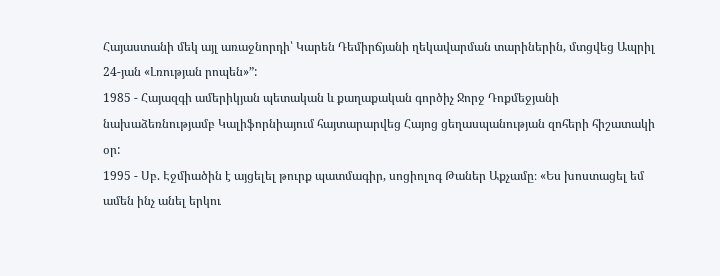Հայաստանի մեկ այլ առաջնորդի՝ Կարեն Դեմիրճյանի ղեկավարման տարիներին, մտցվեց Ապրիլ 24-յան «Լռության րոպեն»”:
1985 - Հայազգի ամերիկյան պետական և քաղաքական գործիչ Ջորջ Դոքմեջյանի նախաձեռնությամբ Կալիֆորնիայում հայտարարվեց Հայոց ցեղասպանության զոհերի հիշատակի օր:
1995 - Սբ. Էջմիածին է այցելել թուրք պատմագիր, սոցիոլոգ Թաներ Աքչամը։ «Ես խոստացել եմ ամեն ինչ անել երկու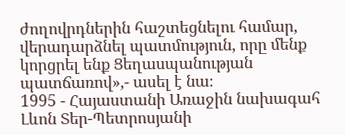ժողովրդներին հաշտեցնելու համար, վերադարձնել պատմություն, որը մենք կորցրել ենք Ցեղասպանության պատճառով»,- ասել է նա։
1995 - Հայաստանի Առաջին նախագահ Լևոն Տեր-Պետրոսյանի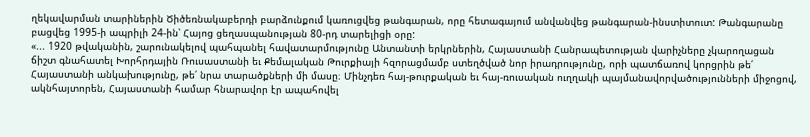ղեկավարման տարիներին Ծիծեռնակաբերդի բարձունքում կառուցվեց թանգարան, որը հետագայում անվանվեց թանգարան-ինստիտուտ: Թանգարանը բացվեց 1995-ի ապրիլի 24-ին՝ Հայոց ցեղասպանության 80-րդ տարելիցի օրը:
«... 1920 թվականին, շարունակելով պահպանել հավատարմությունը Անտանտի երկրներին, Հայաստանի Հանրապետության վարիչները չկարողացան ճիշտ գնահատել Խորհրդային Ռուսաստանի եւ Քեմալական Թուրքիայի հզորացմամբ ստեղծված նոր իրադրությունը, որի պատճառով կորցրին թե՛ Հայաստանի անկախությունը, թե՛ նրա տարածքների մի մասը։ Մինչդեռ հայ-թուրքական եւ հայ-ռուսական ուղղակի պայմանավորվածությունների միջոցով, ակնհայտորեն, Հայաստանի համար հնարավոր էր ապահովել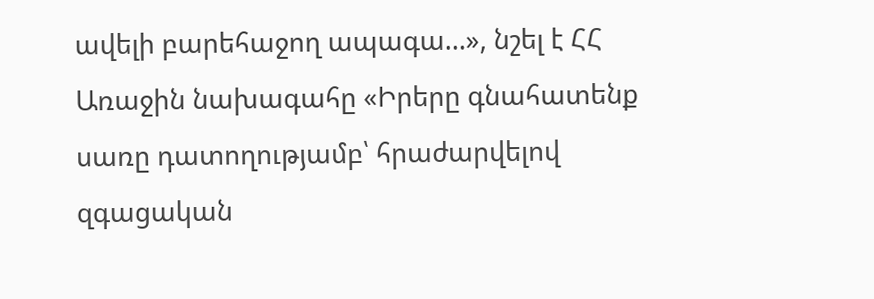ավելի բարեհաջող ապագա…», նշել է ՀՀ Առաջին նախագահը «Իրերը գնահատենք սառը դատողությամբ՝ հրաժարվելով զգացական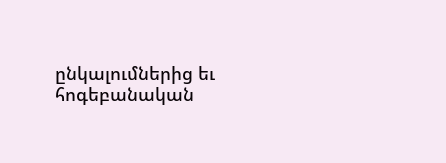ընկալումներից եւ հոգեբանական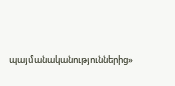պայմանականություններից»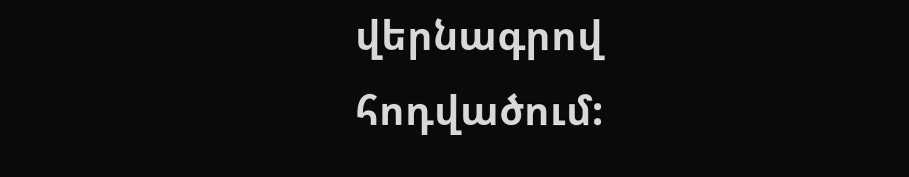վերնագրով հոդվածում: